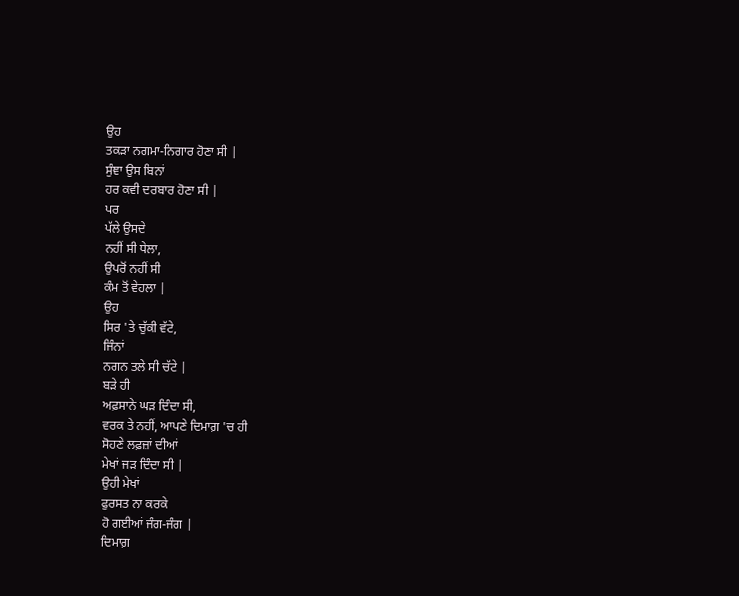ਉਹ
ਤਕੜਾ ਨਗਮਾ-ਨਿਗਾਰ ਹੋਣਾ ਸੀ |
ਸੁੰਞਾ ਉਸ ਬਿਨਾਂ
ਹਰ ਕਵੀ ਦਰਬਾਰ ਹੋਣਾ ਸੀ |
ਪਰ
ਪੱਲੇ ਉਸਦੇ
ਨਹੀਂ ਸੀ ਧੇਲਾ,
ਉਪਰੋਂ ਨਹੀਂ ਸੀ
ਕੰਮ ਤੋਂ ਵੇਹਲਾ |
ਉਹ
ਸਿਰ 'ਤੇ ਚੁੱਕੀ ਵੱਟੇ,
ਜਿੰਨਾਂ
ਨਗਨ ਤਲੇ ਸੀ ਚੱਟੇ |
ਬੜੇ ਹੀ
ਅਫ਼ਸਾਨੇ ਘੜ ਦਿੰਦਾ ਸੀ,
ਵਰਕ ਤੇ ਨਹੀਂ, ਆਪਣੇ ਦਿਮਾਗ਼ 'ਚ ਹੀ
ਸੋਹਣੇ ਲਫ਼ਜ਼ਾਂ ਦੀਆਂ
ਮੇਖਾਂ ਜੜ ਦਿੰਦਾ ਸੀ |
ਉਹੀ ਮੇਖਾਂ
ਫੁਰਸਤ ਨਾ ਕਰਕੇ
ਹੋ ਗਈਆਂ ਜੰਗ-ਜੰਗ |
ਦਿਮਾਗ਼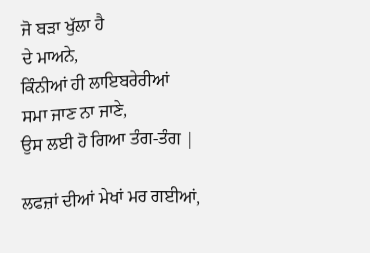ਜੋ ਬੜਾ ਖੁੱਲਾ ਹੈ
ਦੇ ਮਾਅਨੇ,
ਕਿੰਨੀਆਂ ਹੀ ਲਾਇਬਰੇਰੀਆਂ
ਸਮਾ ਜਾਣ ਨਾ ਜਾਣੇ,
ਉਸ ਲਈ ਹੋ ਗਿਆ ਤੰਗ-ਤੰਗ |

ਲਫਜ਼ਾਂ ਦੀਆਂ ਮੇਖਾਂ ਮਰ ਗਈਆਂ,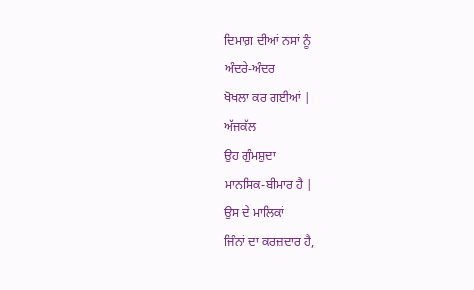ਦਿਮਾਗ਼ ਦੀਆਂ ਨਸਾਂ ਨੂੰ
ਅੰਦਰੇ-ਅੰਦਰ
ਖੋਖਲਾ ਕਰ ਗਈਆਂ |
ਅੱਜਕੱਲ
ਉਹ ਗੁੰਮਸ਼ੁਦਾ
ਮਾਨਸਿਕ-ਬੀਮਾਰ ਹੈ |
ਉਸ ਦੇ ਮਾਲਿਕਾਂ
ਜਿੰਨਾਂ ਦਾ ਕਰਜ਼ਦਾਰ ਹੈ,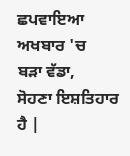ਛਪਵਾਇਆ ਅਖਬਾਰ 'ਚ
ਬੜਾ ਵੱਡਾ,
ਸੋਹਣਾ ਇਸ਼ਤਿਹਾਰ ਹੈ |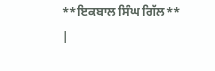**ਇਕਬਾਲ ਸਿੰਘ ਗਿੱਲ**
|